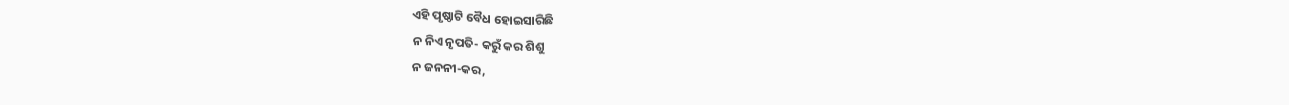ଏହି ପୃଷ୍ଠାଟି ବୈଧ ହୋଇସାରିଛି
ନ ନିଏ ନୃପତି- କରୁଁ କର ଶିଶୁ
ନ ଜନନୀ-କର,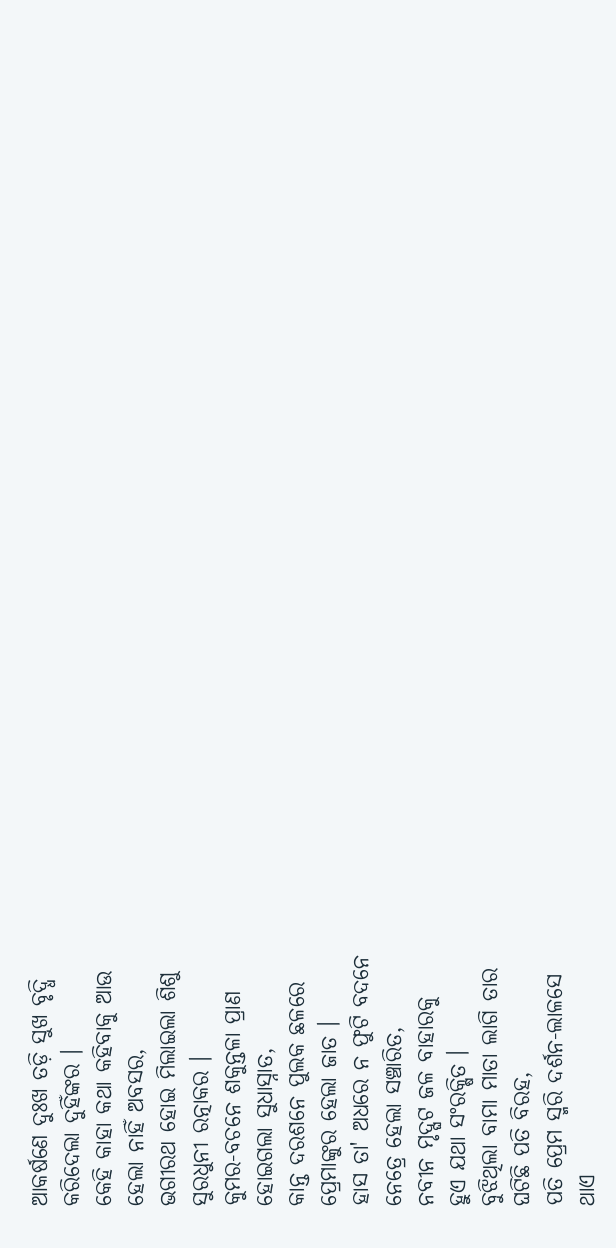ଆକର୍ଷଣେ ଦୁଃଖ ତଡ଼ି ସୁଖ ବୃଦ୍ଧି
କରିଦେଲା ଦୁହିଁଙ୍କର ।
କେହି କାହା କଥା କହିବାକୁ ଆଉ
ହେଲା ନାହିଁ ଅବସର,
ଭଗୀରଥ ହୋଇ ମିଲାଇଲା ଶିଶୁ
ସୁରଧୁନୀ ରତ୍ନାକର ।
କୁମର-ବଚନେ ଶକୁନ୍ତଳା ପ୍ରାଣ
ହୋଇଗଲା ସୁଧାସ୍ନାତ,
କାନ୍ତ ଦରଶନେ ପୁଲକ ଛଳରେ
ପ୍ରେମାଙ୍କୁର ହେଲା ଜାତ ।
ହାସ ତା' ଅଧରେ ନ ଫୁଟି ବଦନେ
ନେତ୍ରେ ହେଲା ସଞ୍ଚାରିତ,
ନବୀନ ମୃଦ୍ଘଟ ଜଳ ବାହାରକୁ
ହୁଏ ଯଥା ସଂରକ୍ଷିତ ।
ବୁଝିଥିଲା ବାମା ମାତା ଲାଗି ତାର
ଘଟିଛି ପତି ବିରହ,
ପତି ପ୍ରେମ ସ୍ମରି ଦର୍ଶନ-ଲାଳସେ
ଥାଏ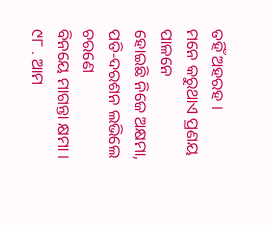ତହିଁ ଅହରହ ।
ମନେ କରୁଥାଏ ପ୍ରଣୟ ପାଳନେ
ହୋଇଛି ନିଜେ ଅକ୍ଷମା,
ପତି-ଦରଶନ ଲଭିଲେ ଚରଣେ
ବିନୟେ ମାଗନ୍ତା କ୍ଷମା ।
୯୮ . ଆମ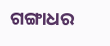ଗଙ୍ଗାଧର